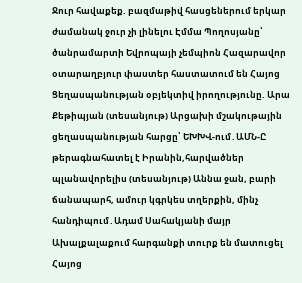Ջուր հավաքեք. բազմաթիվ հասցեներում երկար ժամանակ ջուր չի լինելու Էմմա Պողոսյանը՝ ծանրամարտի Եվրոպայի չեմպիոն Հազարավոր օտարաղբյուր փաստեր հաստատում են Հայոց Ցեղասպանության օբյեկտիվ իրողությունը. Արա Քեթիպյան (տեսանյութ) Արցախի մշակութային ցեղասպանության հարցը՝ ԵԽԽՎ-ում․ԱՄՆ-Ը թերագնահատել է Իրանին,հարվածներ պլանավորելիս (տեսանյութ) Աննա ջան, բարի ճանապարհ, ամուր կգրկես տղերքին, մինչ հանդիպում․Ադամ Սահակյանի մայր Ախալքալաքում հարգանքի տուրք են մատուցել Հայոց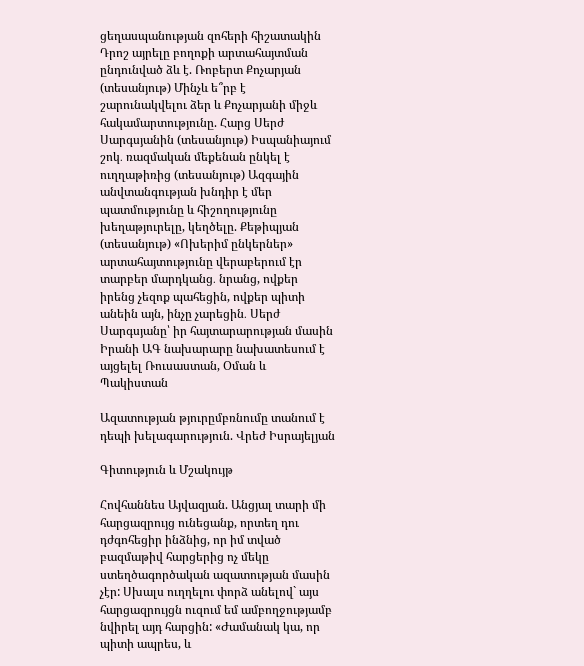ցեղասպանության զոհերի հիշատակին Դրոշ այրելը բողոքի արտահայտման ընդունված ձև է. Ռոբերտ Քոչարյան (տեսանյութ) Մինչև ե՞րբ է շարունակվելու ձեր և Քոչարյանի միջև հակամարտությունը. Հարց Սերժ Սարգսյանին (տեսանյութ) Իսպանիայում շոկ․ ռազմական մեքենան ընկել է ուղղաթիռից (տեսանյութ) Ազգային անվտանգության խնդիր է մեր պատմությունը և հիշողությունը խեղաթյուրելը, կեղծելը. Քեթիպյան (տեսանյութ) «Ոխերիմ ընկերներ» արտահայտությունը վերաբերում էր տարբեր մարդկանց․ նրանց, ովքեր իրենց չեզոք պահեցին, ովքեր պիտի անեին այն, ինչը չարեցին․ Սերժ Սարգսյանը՝ իր հայտարարության մասին Իրանի ԱԳ նախարարը նախատեսում է այցելել Ռուսաստան, Օման և Պակիստան

Ազատության թյուրըմբռնումը տանում է դեպի խելագարություն. Վրեժ Իսրայելյան

Գիտություն և Մշակույթ

Հովհաննես Այվազյան. Անցյալ տարի մի հարցազրույց ունեցանք, որտեղ դու դժգոհեցիր ինձնից, որ իմ տված բազմաթիվ հարցերից ոչ մեկը ստեղծագործական ազատության մասին չէր: Սխալս ուղղելու փորձ անելով` այս հարցազրույցն ուզում եմ ամբողջությամբ նվիրել այդ հարցին: «Ժամանակ կա, որ պիտի ապրես, և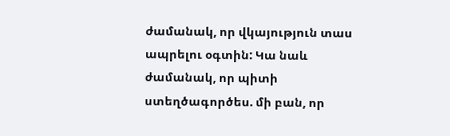ժամանակ, որ վկայություն տաս ապրելու օգտին: Կա նաև ժամանակ, որ պիտի ստեղծագործես. մի բան, որ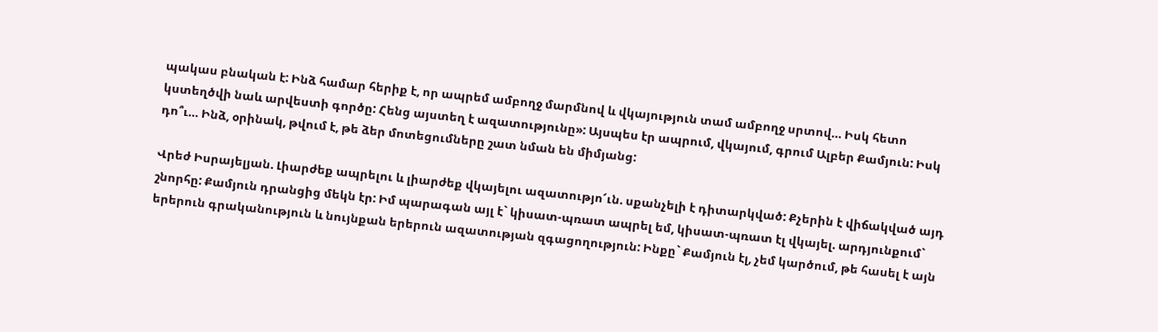պակաս բնական է: Ինձ համար հերիք է, որ ապրեմ ամբողջ մարմնով և վկայություն տամ ամբողջ սրտով… Իսկ հետո կստեղծվի նաև արվեստի գործը: Հենց այստեղ է ազատությունը»: Այսպես էր ապրում, վկայում, գրում Ալբեր Քամյուն: Իսկ դո՞ւ… Ինձ, օրինակ, թվում է, թե ձեր մոտեցումները շատ նման են միմյանց:

Վրեժ Իսրայելյան. Լիարժեք ապրելու և լիարժեք վկայելու ազատությո՜ւն. սքանչելի է դիտարկված: Քչերին է վիճակված այդ շնորհը: Քամյուն դրանցից մեկն էր: Իմ պարագան այլ է` կիսատ-պռատ ապրել եմ, կիսատ-պռատ էլ վկայել. արդյունքում` երերուն գրականություն և նույնքան երերուն ազատության զգացողություն: Ինքը` Քամյուն էլ, չեմ կարծում, թե հասել է այն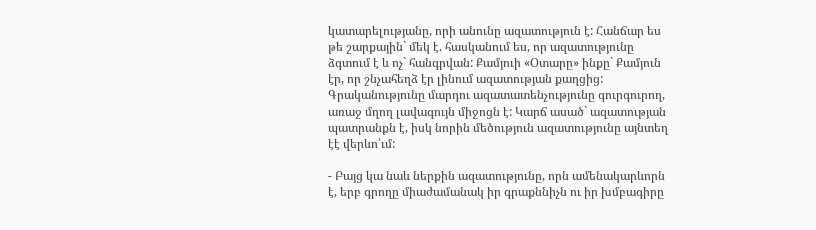կատարելությանը, որի անունը ազատություն է: Հանճար ես թե շարքային` մեկ է. հասկանում ես, որ ազատությունը ձգտում է և ոչ` հանգրվան: Քամյուի «Օտարը» ինքը` Քամյուն էր, որ շնչահեղձ էր լինում ազատության քաղցից: Գրականությունը մարդու ազատատենչությունը գուրգուրող, առաջ մղող լավագույն միջոցն է: Կարճ ասած` ազատության պատրանքն է, իսկ նորին մեծություն ազատությունը այնտեղ էէ վերևո՛ւմ:

- Բայց կա նաև ներքին ազատությունը, որն ամենակարևորն է, երբ գրողը միաժամանակ իր գրաքննիչն ու իր խմբագիրը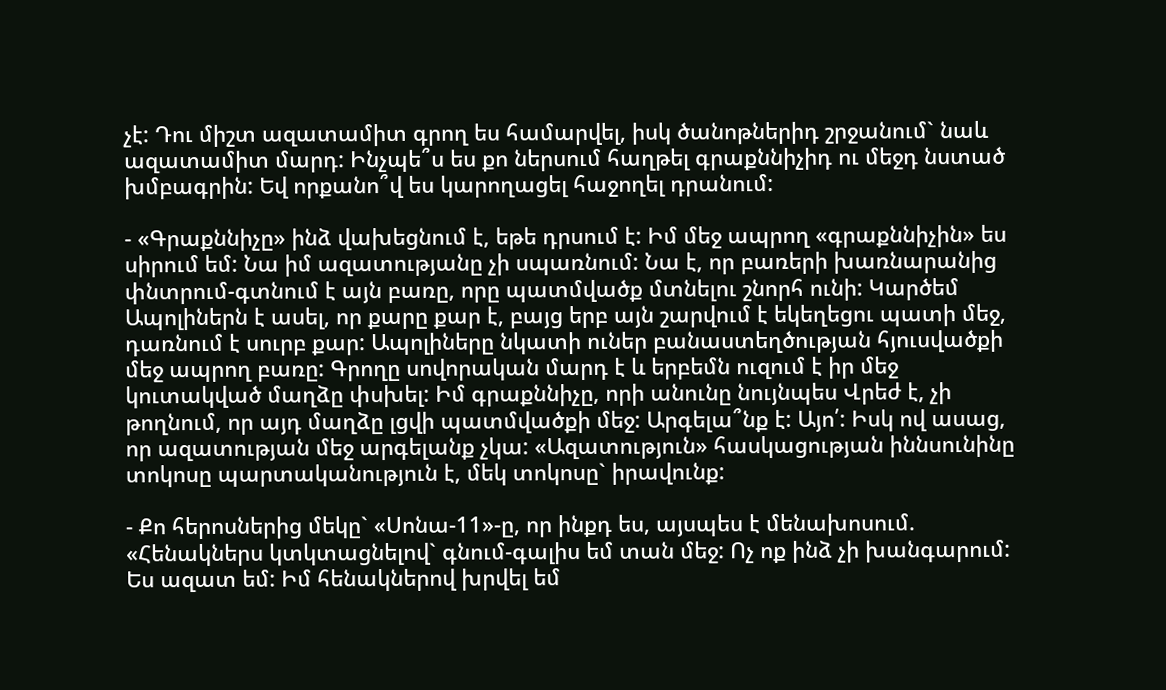չէ: Դու միշտ ազատամիտ գրող ես համարվել, իսկ ծանոթներիդ շրջանում` նաև ազատամիտ մարդ: Ինչպե՞ս ես քո ներսում հաղթել գրաքննիչիդ ու մեջդ նստած խմբագրին: Եվ որքանո՞վ ես կարողացել հաջողել դրանում:

- «Գրաքննիչը» ինձ վախեցնում է, եթե դրսում է: Իմ մեջ ապրող «գրաքննիչին» ես սիրում եմ: Նա իմ ազատությանը չի սպառնում: Նա է, որ բառերի խառնարանից փնտրում-գտնում է այն բառը, որը պատմվածք մտնելու շնորհ ունի: Կարծեմ Ապոլիներն է ասել, որ քարը քար է, բայց երբ այն շարվում է եկեղեցու պատի մեջ, դառնում է սուրբ քար: Ապոլիները նկատի ուներ բանաստեղծության հյուսվածքի մեջ ապրող բառը: Գրողը սովորական մարդ է և երբեմն ուզում է իր մեջ կուտակված մաղձը փսխել: Իմ գրաքննիչը, որի անունը նույնպես Վրեժ է, չի թողնում, որ այդ մաղձը լցվի պատմվածքի մեջ: Արգելա՞նք է: Այո՛: Իսկ ով ասաց, որ ազատության մեջ արգելանք չկա: «Ազատություն» հասկացության իննսունինը տոկոսը պարտականություն է, մեկ տոկոսը` իրավունք:

- Քո հերոսներից մեկը` «Սոնա-11»-ը, որ ինքդ ես, այսպես է մենախոսում. «Հենակներս կտկտացնելով` գնում-գալիս եմ տան մեջ: Ոչ ոք ինձ չի խանգարում: Ես ազատ եմ: Իմ հենակներով խրվել եմ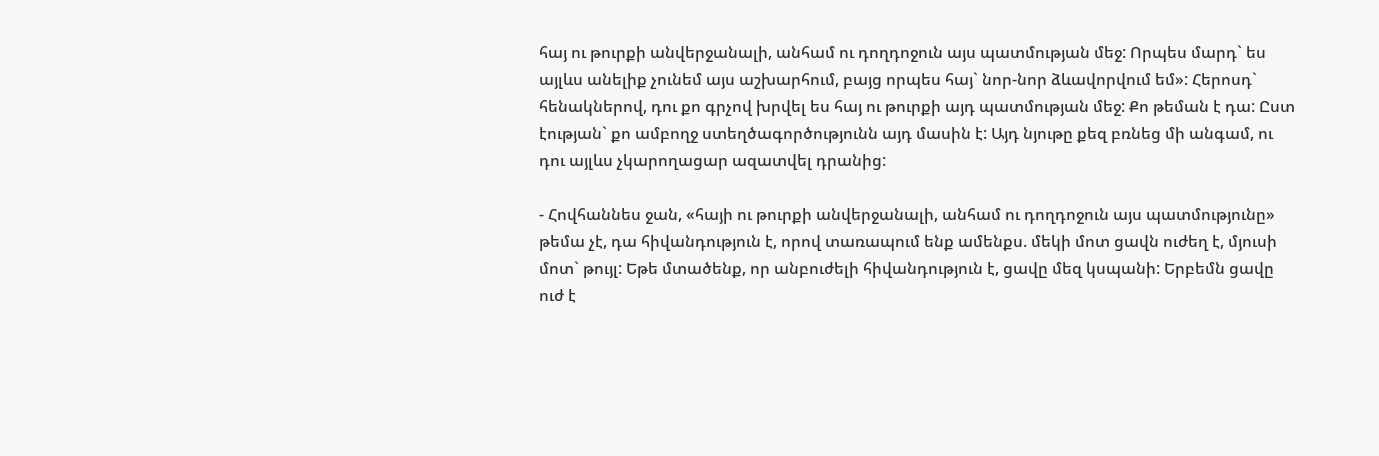հայ ու թուրքի անվերջանալի, անհամ ու դողդոջուն այս պատմության մեջ: Որպես մարդ` ես այլևս անելիք չունեմ այս աշխարհում, բայց որպես հայ` նոր-նոր ձևավորվում եմ»: Հերոսդ` հենակներով, դու քո գրչով խրվել ես հայ ու թուրքի այդ պատմության մեջ: Քո թեման է դա: Ըստ էության` քո ամբողջ ստեղծագործությունն այդ մասին է: Այդ նյութը քեզ բռնեց մի անգամ, ու դու այլևս չկարողացար ազատվել դրանից:

- Հովհաննես ջան, «հայի ու թուրքի անվերջանալի, անհամ ու դողդոջուն այս պատմությունը» թեմա չէ, դա հիվանդություն է, որով տառապում ենք ամենքս. մեկի մոտ ցավն ուժեղ է, մյուսի մոտ` թույլ: Եթե մտածենք, որ անբուժելի հիվանդություն է, ցավը մեզ կսպանի: Երբեմն ցավը ուժ է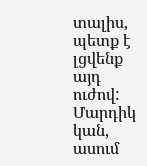տալիս, պետք է լցվենք այդ ուժով: Մարդիկ կան, ասում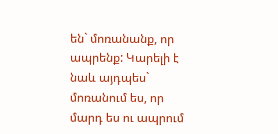են` մոռանանք, որ ապրենք: Կարելի է նաև այդպես` մոռանում ես, որ մարդ ես ու ապրում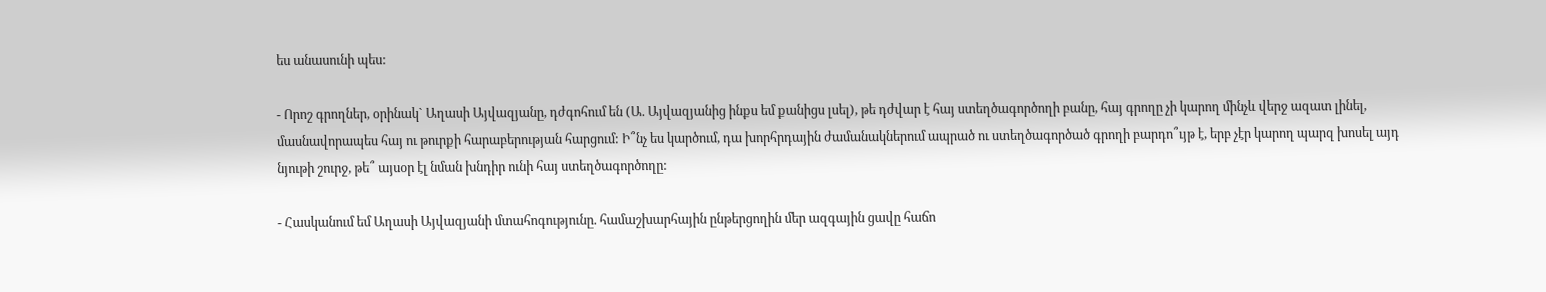ես անասունի պես:

- Որոշ գրողներ, օրինակ` Աղասի Այվազյանը, դժգոհում են (Ա. Այվազյանից ինքս եմ քանիցս լսել), թե դժվար է հայ ստեղծագործողի բանը, հայ գրողը չի կարող մինչև վերջ ազատ լինել, մասնավորապես հայ ու թուրքի հարաբերության հարցում: Ի՞նչ ես կարծում, դա խորհրդային ժամանակներում ապրած ու ստեղծագործած գրողի բարդո՞ւյթ է, երբ չէր կարող պարզ խոսել այդ նյութի շուրջ, թե՞ այսօր էլ նման խնդիր ունի հայ ստեղծագործողը:

- Հասկանում եմ Աղասի Այվազյանի մտահոգությունը. համաշխարհային ընթերցողին մեր ազգային ցավը հաճո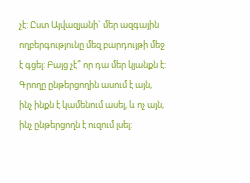չէ: Ըստ Այվազյանի` մեր ազգային ողբերգությունը մեզ բարդույթի մեջ է գցել: Բայց չէ՞ որ դա մեր կյանքն է: Գրողը ընթերցողին ասում է այն, ինչ ինքն է կամենում ասել, և ոչ այն, ինչ ընթերցողն է ուզում լսել: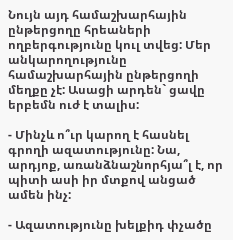Նույն այդ համաշխարհային ընթերցողը հրեաների ողբերգությունը կուլ տվեց: Մեր անկարողությունը համաշխարհային ընթերցողի մեղքը չէ: Ասացի արդեն` ցավը երբեմն ուժ է տալիս:

- Մինչև ո՞ւր կարող է հասնել գրողի ազատությունը: Նա, արդյոք, առանձնաշնորհյա՞լ է, որ պիտի ասի իր մտքով անցած ամեն ինչ:

- Ազատությունը խելքիդ փչածը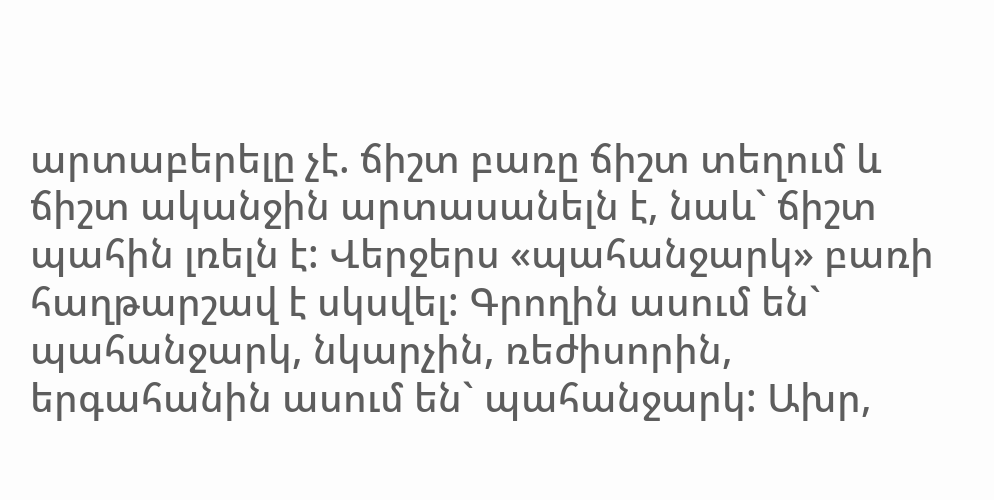արտաբերելը չէ. ճիշտ բառը ճիշտ տեղում և ճիշտ ականջին արտասանելն է, նաև` ճիշտ պահին լռելն է: Վերջերս «պահանջարկ» բառի հաղթարշավ է սկսվել: Գրողին ասում են` պահանջարկ, նկարչին, ռեժիսորին, երգահանին ասում են` պահանջարկ: Ախր,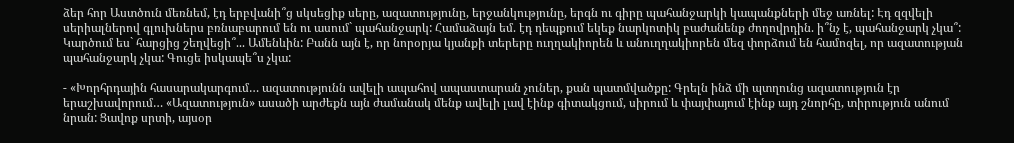ձեր հոր Աստծուն մեռնեմ, էդ երբվանի՞ց սկսեցիք սերը, ազատությունը, երջանկությունը, երգն ու գիրը պահանջարկի կապանքների մեջ առնել: Էդ զզվելի սերիալներով գլուխներս բռնաբարում են ու ասում` պահանջարկ: Համաձայն եմ. էդ դեպքում եկեք նարկոտիկ բաժանենք ժողովրդին. ի՞նչ է, պահանջարկ չկա՞: Կարծում ես` հարցից շեղվեցի՞... Ամենևին: Բանն այն է, որ նորօրյա կյանքի տերերը ուղղակիորեն և անուղղակիորեն մեզ փորձում են համոզել, որ ազատության պահանջարկ չկա: Գուցե իսկապե՞ս չկա:

- «Խորհրդային հասարակարգում… ազատությունն ավելի ապահով ապաստարան չուներ, քան պատմվածքը: Գրելն ինձ մի պտղունց ազատություն էր երաշխավորում… «Ազատություն» ասածի արժեքն այն ժամանակ մենք ավելի լավ էինք գիտակցում, սիրում և փայփայում էինք այդ շնորհը, տիրություն անում նրան: Ցավոք սրտի, այսօր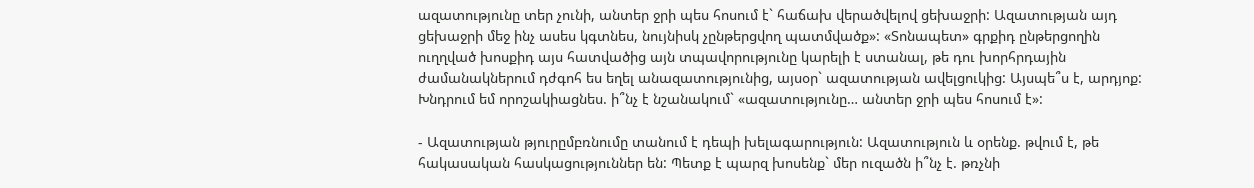ազատությունը տեր չունի, անտեր ջրի պես հոսում է` հաճախ վերածվելով ցեխաջրի: Ազատության այդ ցեխաջրի մեջ ինչ ասես կգտնես, նույնիսկ չընթերցվող պատմվածք»: «Տոնապետ» գրքիդ ընթերցողին ուղղված խոսքիդ այս հատվածից այն տպավորությունը կարելի է ստանալ, թե դու խորհրդային ժամանակներում դժգոհ ես եղել անազատությունից, այսօր` ազատության ավելցուկից: Այսպե՞ս է, արդյոք: Խնդրում եմ որոշակիացնես. ի՞նչ է նշանակում` «ազատությունը… անտեր ջրի պես հոսում է»:

- Ազատության թյուրըմբռնումը տանում է դեպի խելագարություն: Ազատություն և օրենք. թվում է, թե հակասական հասկացություններ են: Պետք է պարզ խոսենք` մեր ուզածն ի՞նչ է. թռչնի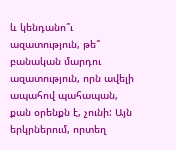և կենդանո՞ւ ազատություն, թե՞ բանական մարդու ազատություն, որն ավելի ապահով պահապան, քան օրենքն է, չունի: Այն երկրներում, որտեղ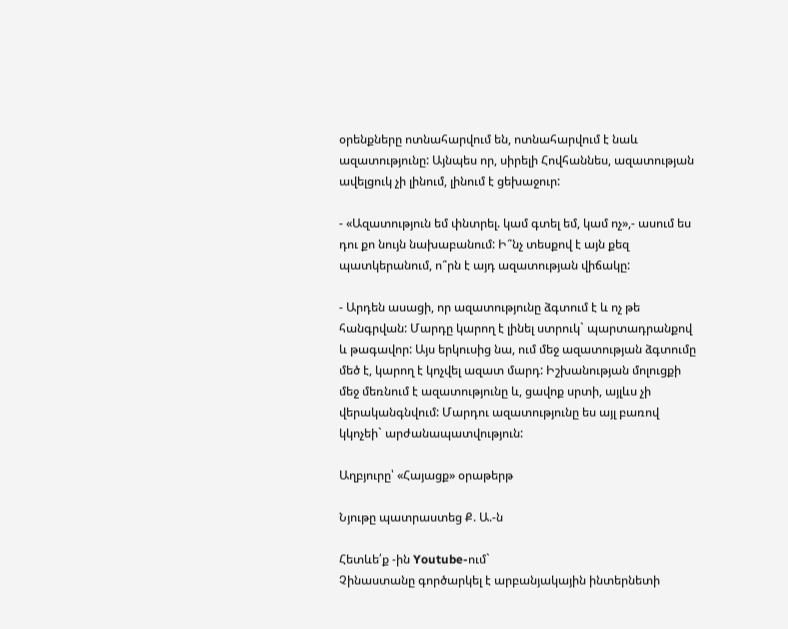օրենքները ոտնահարվում են, ոտնահարվում է նաև ազատությունը: Այնպես որ, սիրելի Հովհաննես, ազատության ավելցուկ չի լինում, լինում է ցեխաջուր:

- «Ազատություն եմ փնտրել. կամ գտել եմ, կամ ոչ»,- ասում ես դու քո նույն նախաբանում: Ի՞նչ տեսքով է այն քեզ պատկերանում, ո՞րն է այդ ազատության վիճակը:

- Արդեն ասացի, որ ազատությունը ձգտում է և ոչ թե հանգրվան: Մարդը կարող է լինել ստրուկ` պարտադրանքով և թագավոր: Այս երկուսից նա, ում մեջ ազատության ձգտումը մեծ է, կարող է կոչվել ազատ մարդ: Իշխանության մոլուցքի մեջ մեռնում է ազատությունը և, ցավոք սրտի, այլևս չի վերականգնվում: Մարդու ազատությունը ես այլ բառով կկոչեի` արժանապատվություն:

Աղբյուրը՝ «Հայացք» օրաթերթ

Նյութը պատրաստեց Ք. Ա.-ն

Հետևե՛ք -ին Youtube-ում`
Չինաստանը գործարկել է արբանյակային ինտերնետի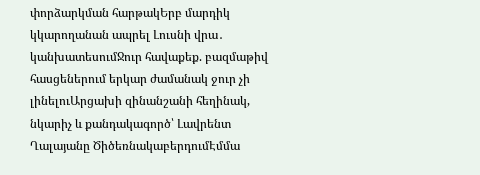փորձարկման հարթակԵրբ մարդիկ կկարողանան ապրել Լուսնի վրա․ կանխատեսումՋուր հավաքեք. բազմաթիվ հասցեներում երկար ժամանակ ջուր չի լինելուԱրցախի զինանշանի հեղինակ, նկարիչ և քանդակագործ՝ Լավրենտ Ղալայանը ԾիծեռնակաբերդումԷմմա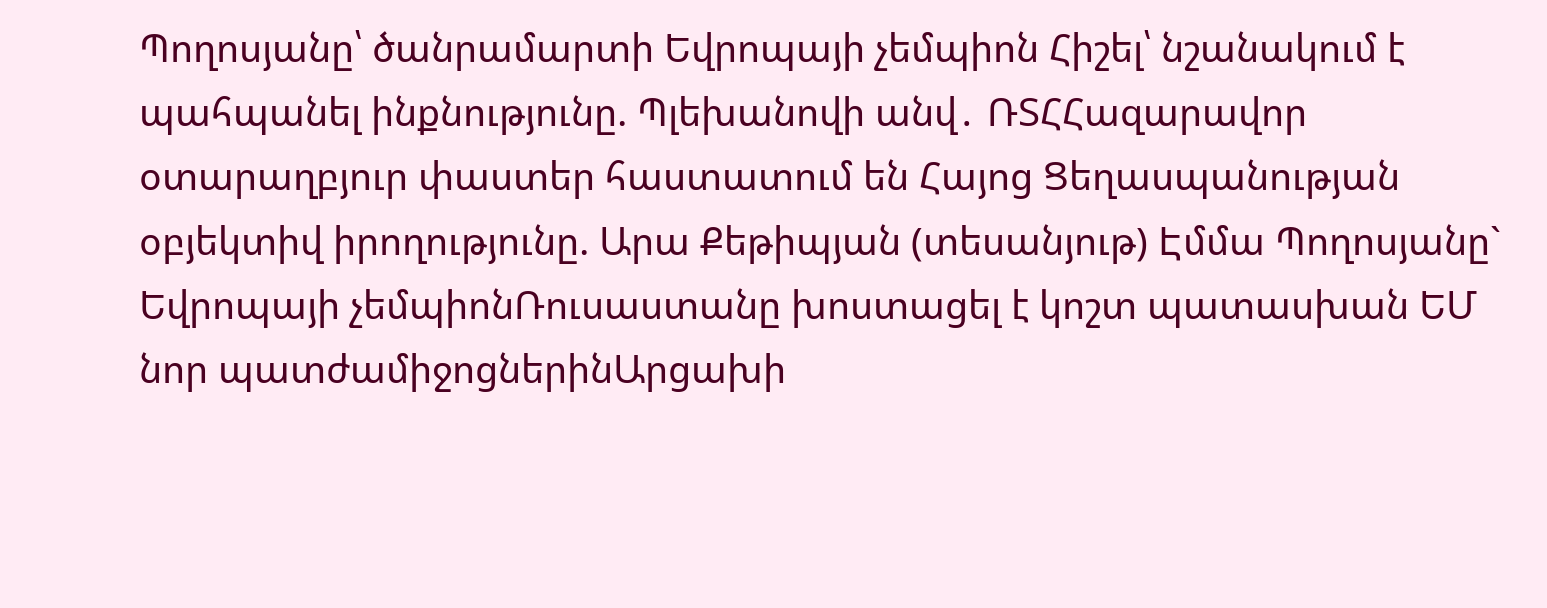Պողոսյանը՝ ծանրամարտի Եվրոպայի չեմպիոն Հիշել՝ նշանակում է պահպանել ինքնությունը. Պլեխանովի անվ․ ՌՏՀՀազարավոր օտարաղբյուր փաստեր հաստատում են Հայոց Ցեղասպանության օբյեկտիվ իրողությունը. Արա Քեթիպյան (տեսանյութ) Էմմա Պողոսյանը` Եվրոպայի չեմպիոնՌուսաստանը խոստացել է կոշտ պատասխան ԵՄ նոր պատժամիջոցներինԱրցախի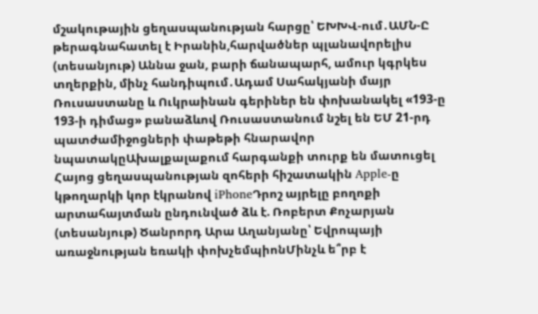մշակութային ցեղասպանության հարցը՝ ԵԽԽՎ-ում․ԱՄՆ-Ը թերագնահատել է Իրանին,հարվածներ պլանավորելիս (տեսանյութ) Աննա ջան, բարի ճանապարհ, ամուր կգրկես տղերքին, մինչ հանդիպում․Ադամ Սահակյանի մայր Ռուսաստանը և Ուկրաինան գերիներ են փոխանակել «193-ը 193-ի դիմաց» բանաձևով Ռուսաստանում նշել են ԵՄ 21-րդ պատժամիջոցների փաթեթի հնարավոր նպատակըԱխալքալաքում հարգանքի տուրք են մատուցել Հայոց ցեղասպանության զոհերի հիշատակին Apple-ը կթողարկի կոր էկրանով iPhoneԴրոշ այրելը բողոքի արտահայտման ընդունված ձև է. Ռոբերտ Քոչարյան (տեսանյութ) Ծանրորդ Արա Աղանյանը՝ Եվրոպայի առաջնության եռակի փոխչեմպիոնՄինչև ե՞րբ է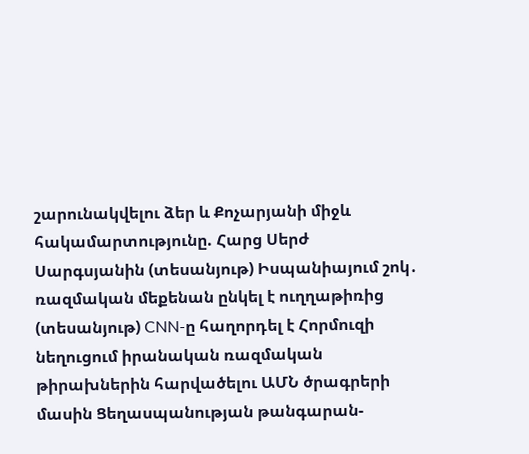շարունակվելու ձեր և Քոչարյանի միջև հակամարտությունը. Հարց Սերժ Սարգսյանին (տեսանյութ) Իսպանիայում շոկ․ ռազմական մեքենան ընկել է ուղղաթիռից (տեսանյութ) CNN-ը հաղորդել է Հորմուզի նեղուցում իրանական ռազմական թիրախներին հարվածելու ԱՄՆ ծրագրերի մասին Ցեղասպանության թանգարան-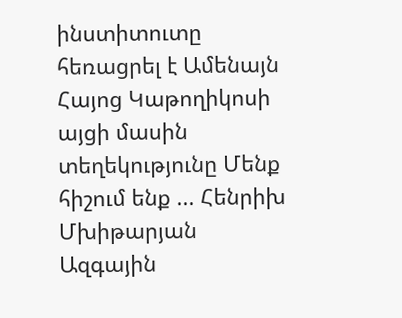ինստիտուտը հեռացրել է Ամենայն Հայոց Կաթողիկոսի այցի մասին տեղեկությունը Մենք հիշում ենք ... Հենրիխ Մխիթարյան Ազգային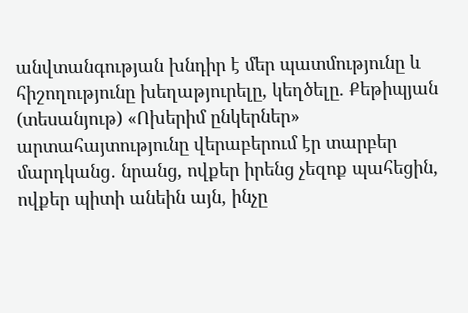անվտանգության խնդիր է մեր պատմությունը և հիշողությունը խեղաթյուրելը, կեղծելը. Քեթիպյան (տեսանյութ) «Ոխերիմ ընկերներ» արտահայտությունը վերաբերում էր տարբեր մարդկանց․ նրանց, ովքեր իրենց չեզոք պահեցին, ովքեր պիտի անեին այն, ինչը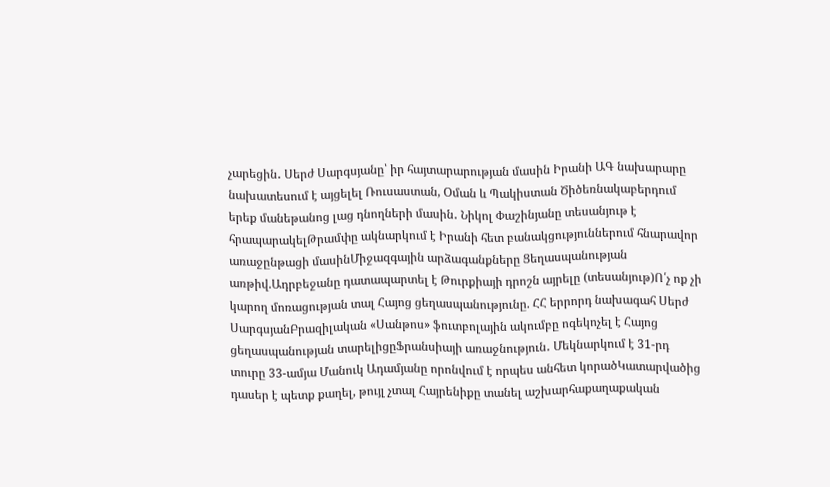չարեցին․ Սերժ Սարգսյանը՝ իր հայտարարության մասին Իրանի ԱԳ նախարարը նախատեսում է այցելել Ռուսաստան, Օման և Պակիստան Ծիծեռնակաբերդում երեք մանեթանոց լաց դնողների մասին․ Նիկոլ Փաշինյանը տեսանյութ է հրապարակելԹրամփը ակնարկում է Իրանի հետ բանակցություններում հնարավոր առաջընթացի մասինՄիջազգային արձագանքները Ցեղասպանության առթիվ.Ադրբեջանը դատապարտել է Թուրքիայի դրոշն այրելը (տեսանյութ)Ո՛չ ոք չի կարող մոռացության տալ Հայոց ցեղասպանությունը. ՀՀ երրորդ նախագահ Սերժ ՍարգսյանԲրազիլական «Սանթոս» ֆուտբոլային ակումբը ոգեկոչել է Հայոց ցեղասպանության տարելիցըՖրանսիայի առաջնություն․ Մեկնարկում է 31-րդ տուրը 33-ամյա Մանուկ Ադամյանը որոնվում է որպես անհետ կորածԿատարվածից դասեր է պետք քաղել, թույլ չտալ Հայրենիքը տանել աշխարհաքաղաքական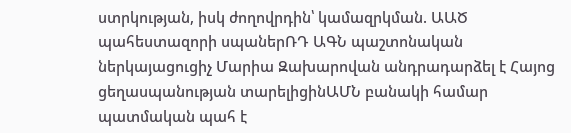ստրկության, իսկ ժողովրդին՝ կամազրկման. ԱԱԾ պահեստազորի սպաներՌԴ ԱԳՆ պաշտոնական ներկայացուցիչ Մարիա Զախարովան անդրադարձել է Հայոց ցեղասպանության տարելիցինԱՄՆ բանակի համար պատմական պահ է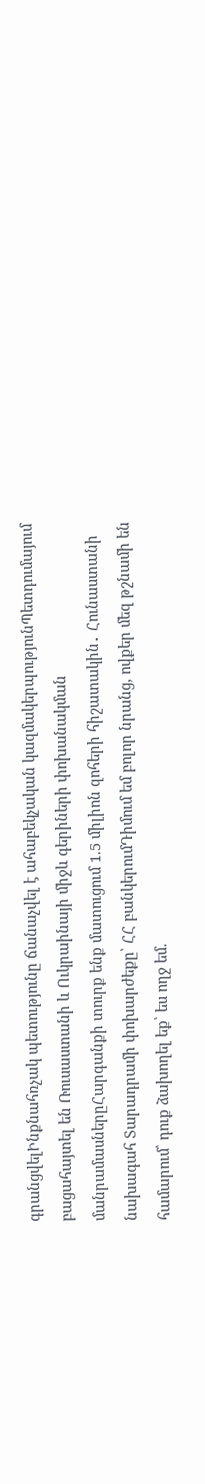գրանցվելԻնքնահռչակ պետությունը ճանաչվել է ահաբեկչական կազմակերպությունՊետդումայում բացահայտել են Ռուսաստանի և Ուկրաինայի միջև գերիների փոխանակման մանրամասներըՀարգանքի տուրք ենք մատուցում 1.5 միլիոն զոհերի հիշատակին․ Հունաստանի նախագահ Տարադրամի փոխարժեքը՝ ՀՀ բանկերումԴիմում եմ բոլոր նրանց, ովքեր մեզ թշնամի են համարում՝ դուք ձախողել եք՝ ես ողջ եմ.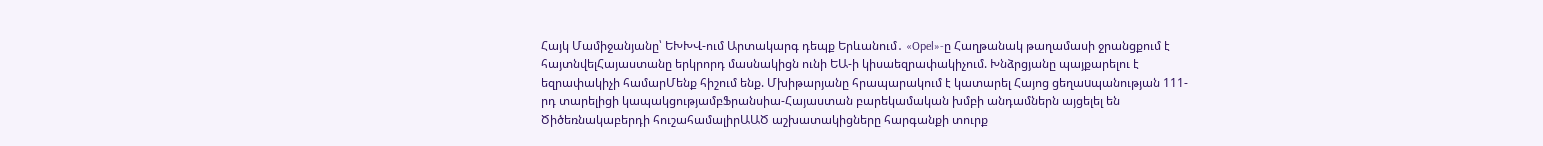Հայկ Մամիջանյանը՝ ԵԽԽՎ-ում Արտակարգ դեպք Երևանում․ «Opel»-ը Հաղթանակ թաղամասի ջրանցքում է հայտնվելՀայաստանը երկրորդ մասնակիցն ունի ԵԱ-ի կիսաեզրափակիչում. Խնձրցյանը պայքարելու է եզրափակիչի համարՄենք հիշում ենք. Մխիթարյանը հրապարակում է կատարել Հայոց ցեղաuպանության 111-րդ տարելիցի կապակցությամբՖրանսիա-Հայաստան բարեկամական խմբի անդամներն այցելել են Ծիծեռնակաբերդի հուշահամալիրԱԱԾ աշխատակիցները հարգանքի տուրք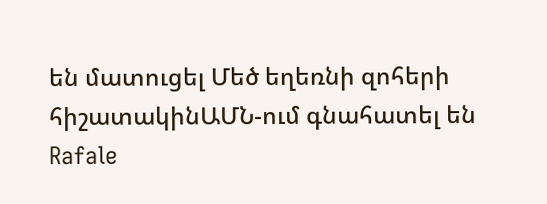են մատուցել Մեծ եղեռնի զոհերի հիշատակինԱՄՆ-ում գնահատել են Rafale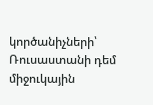կործանիչների՝ Ռուսաստանի դեմ միջուկային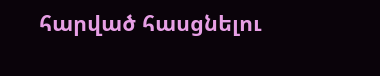հարված հասցնելու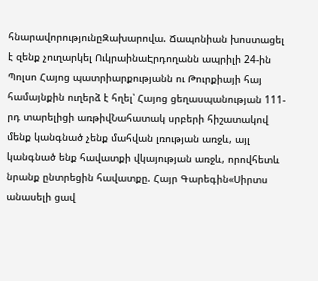հնարավորությունըԶախարովա. Ճապոնիան խոստացել է զենք չուղարկել ՈւկրաինաԷրդողանն ապրիլի 24-ին Պոլսո Հայոց պատրիարքությանն ու Թուրքիայի հայ համայնքին ուղերձ է հղել՝ Հայոց ցեղասպանության 111-րդ տարելիցի առթիվՆահատակ սրբերի հիշատակով մենք կանգնած չենք մահվան լռության առջև, այլ կանգնած ենք հավատքի վկայության առջև, որովհետև նրանք ընտրեցին հավատքը. Հայր Գարեգին«Սիրտս անասելի ցավ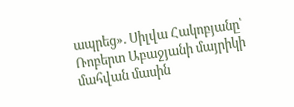ապրեց». Սիլվա Հակոբյանը՝ Ռոբերտ Աբաջյանի մայրիկի մահվան մասին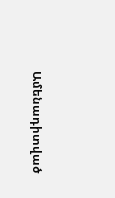Ամենադիտված